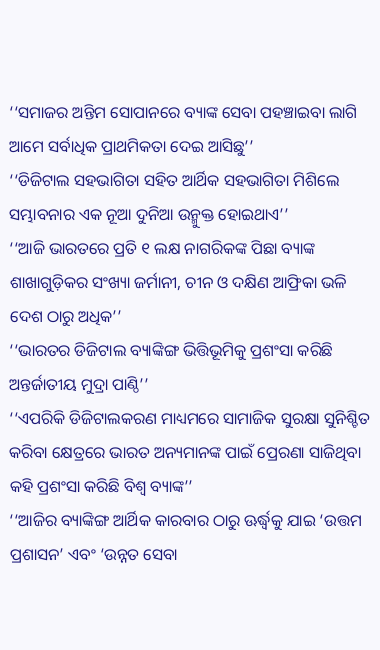‘‘ସମାଜର ଅନ୍ତିମ ସୋପାନରେ ବ୍ୟାଙ୍କ ସେବା ପହଞ୍ଚାଇବା ଲାଗି ଆମେ ସର୍ବାଧିକ ପ୍ରାଥମିକତା ଦେଇ ଆସିଛୁ’’
‘‘ଡିଜିଟାଲ ସହଭାଗିତା ସହିତ ଆର୍ଥିକ ସହଭାଗିତା ମିଶିଲେ ସମ୍ଭାବନାର ଏକ ନୂଆ ଦୁନିଆ ଉନ୍ମୁକ୍ତ ହୋଇଥାଏ’’
‘‘ଆଜି ଭାରତରେ ପ୍ରତି ୧ ଲକ୍ଷ ନାଗରିକଙ୍କ ପିଛା ବ୍ୟାଙ୍କ ଶାଖାଗୁଡ଼ିକର ସଂଖ୍ୟା ଜର୍ମାନୀ, ଚୀନ ଓ ଦକ୍ଷିଣ ଆଫ୍ରିକା ଭଳି ଦେଶ ଠାରୁ ଅଧିକ’’
‘‘ଭାରତର ଡିଜିଟାଲ ବ୍ୟାଙ୍କିଙ୍ଗ ଭିତ୍ତିଭୂମିକୁ ପ୍ରଶଂସା କରିଛି ଅନ୍ତର୍ଜାତୀୟ ମୁଦ୍ରା ପାଣ୍ଠି’’
‘‘ଏପରିକି ଡିଜିଟାଲକରଣ ମାଧ୍ୟମରେ ସାମାଜିକ ସୁରକ୍ଷା ସୁନିଶ୍ଚିତ କରିବା କ୍ଷେତ୍ରରେ ଭାରତ ଅନ୍ୟମାନଙ୍କ ପାଇଁ ପ୍ରେରଣା ସାଜିଥିବା କହି ପ୍ରଶଂସା କରିଛି ବିଶ୍ବ ବ୍ୟାଙ୍କ’’
‘‘ଆଜିର ବ୍ୟାଙ୍କିଙ୍ଗ ଆର୍ଥିକ କାରବାର ଠାରୁ ଊର୍ଦ୍ଧ୍ବକୁ ଯାଇ ‘ଉତ୍ତମ ପ୍ରଶାସନ’ ଏବଂ ‘ଉନ୍ନତ ସେବା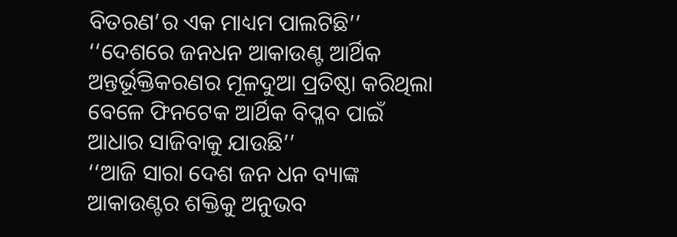ବିତରଣ’ର ଏକ ମାଧ୍ୟମ ପାଲଟିଛି’’
‘‘ଦେଶରେ ଜନଧନ ଆକାଉଣ୍ଟ ଆର୍ଥିକ ଅନ୍ତର୍ଭୂକ୍ତିକରଣର ମୂଳଦୁଆ ପ୍ରତିଷ୍ଠା କରିଥିଲା ବେଳେ ଫିନଟେକ ଆର୍ଥିକ ବିପ୍ଳବ ପାଇଁ ଆଧାର ସାଜିବାକୁ ଯାଉଛି’’
‘‘ଆଜି ସାରା ଦେଶ ଜନ ଧନ ବ୍ୟାଙ୍କ ଆକାଉଣ୍ଟର ଶକ୍ତିକୁ ଅନୁଭବ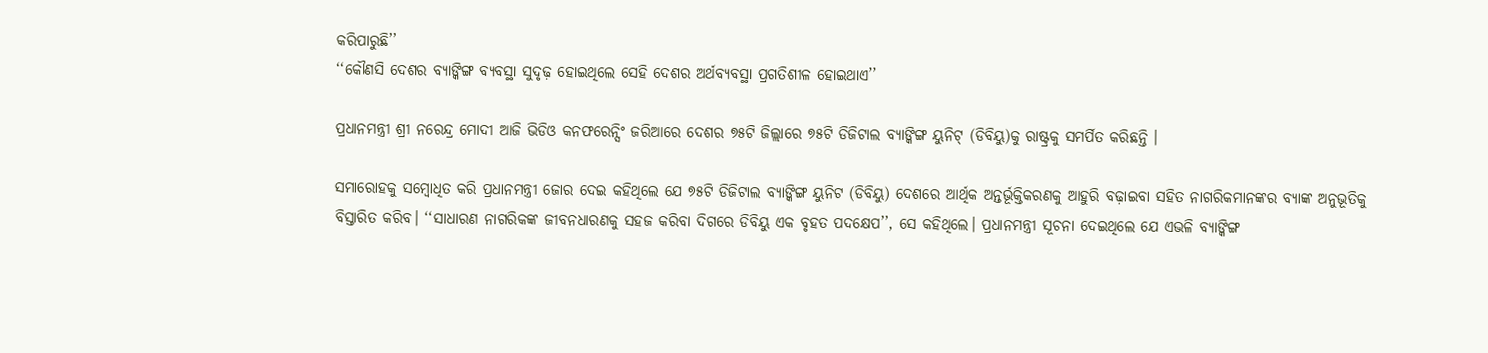କରିପାରୁଛି’’
‘‘କୌଣସି ଦେଶର ବ୍ୟାଙ୍କିଙ୍ଗ ବ୍ୟବସ୍ଥା ସୁଦୃଢ଼ ହୋଇଥିଲେ ସେହି ଦେଶର ଅର୍ଥବ୍ୟବସ୍ଥା ପ୍ରଗତିଶୀଳ ହୋଇଥାଏ’’

ପ୍ରଧାନମନ୍ତ୍ରୀ ଶ୍ରୀ ନରେନ୍ଦ୍ର ମୋଦୀ ଆଜି ଭିଡିଓ କନଫରେନ୍ସିଂ ଜରିଆରେ ଦେଶର ୭୫ଟି ଜିଲ୍ଲାରେ ୭୫ଟି ଡିଜିଟାଲ ବ୍ୟାଙ୍କିଙ୍ଗ ୟୁନିଟ୍‌ (ଡିବିୟୁ)କୁ ରାଷ୍ଟ୍ରକୁ ସମର୍ପିତ କରିଛନ୍ତି ।

ସମାରୋହକୁ ସମ୍ବୋଧିତ କରି ପ୍ରଧାନମନ୍ତ୍ରୀ ଜୋର ଦେଇ କହିଥିଲେ ଯେ ୭୫ଟି ଡିଜିଟାଲ ବ୍ୟାଙ୍କିଙ୍ଗ ୟୁନିଟ (ଡିବିୟୁ) ଦେଶରେ ଆର୍ଥିକ ଅନ୍ତର୍ଭୂକ୍ତିକରଣକୁ ଆହୁରି ବଢ଼ାଇବା ସହିତ ନାଗରିକମାନଙ୍କର ବ୍ୟାଙ୍କ ଅନୁଭୂତିକୁ ବିସ୍ତାରିତ କରିବ। ‘‘ସାଧାରଣ ନାଗରିକଙ୍କ ଜୀବନଧାରଣକୁ ସହଜ କରିବା ଦିଗରେ ଡିବିୟୁ ଏକ ବୃହତ ପଦକ୍ଷେପ’’, ସେ କହିଥିଲେ। ପ୍ରଧାନମନ୍ତ୍ରୀ ସୂଚନା ଦେଇଥିଲେ ଯେ ଏଭଳି ବ୍ୟାଙ୍କିଙ୍ଗ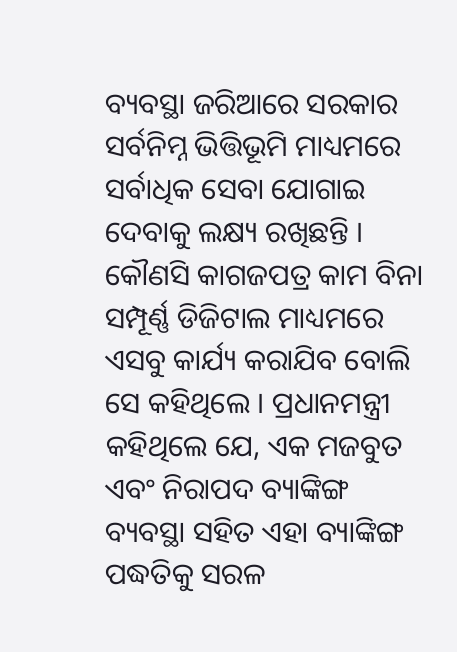ବ୍ୟବସ୍ଥା ଜରିଆରେ ସରକାର ସର୍ବନିମ୍ନ ଭିତ୍ତିଭୂମି ମାଧ୍ୟମରେ ସର୍ବାଧିକ ସେବା ଯୋଗାଇ ଦେବାକୁ ଲକ୍ଷ୍ୟ ରଖିଛନ୍ତି । କୌଣସି କାଗଜପତ୍ର କାମ ବିନା ସମ୍ପୂର୍ଣ୍ଣ ଡିଜିଟାଲ ମାଧ୍ୟମରେ ଏସବୁ କାର୍ଯ୍ୟ କରାଯିବ ବୋଲି ସେ କହିଥିଲେ । ପ୍ରଧାନମନ୍ତ୍ରୀ କହିଥିଲେ ଯେ, ଏକ ମଜବୁତ ଏବଂ ନିରାପଦ ବ୍ୟାଙ୍କିଙ୍ଗ ବ୍ୟବସ୍ଥା ସହିତ ଏହା ବ୍ୟାଙ୍କିଙ୍ଗ ପଦ୍ଧତିକୁ ସରଳ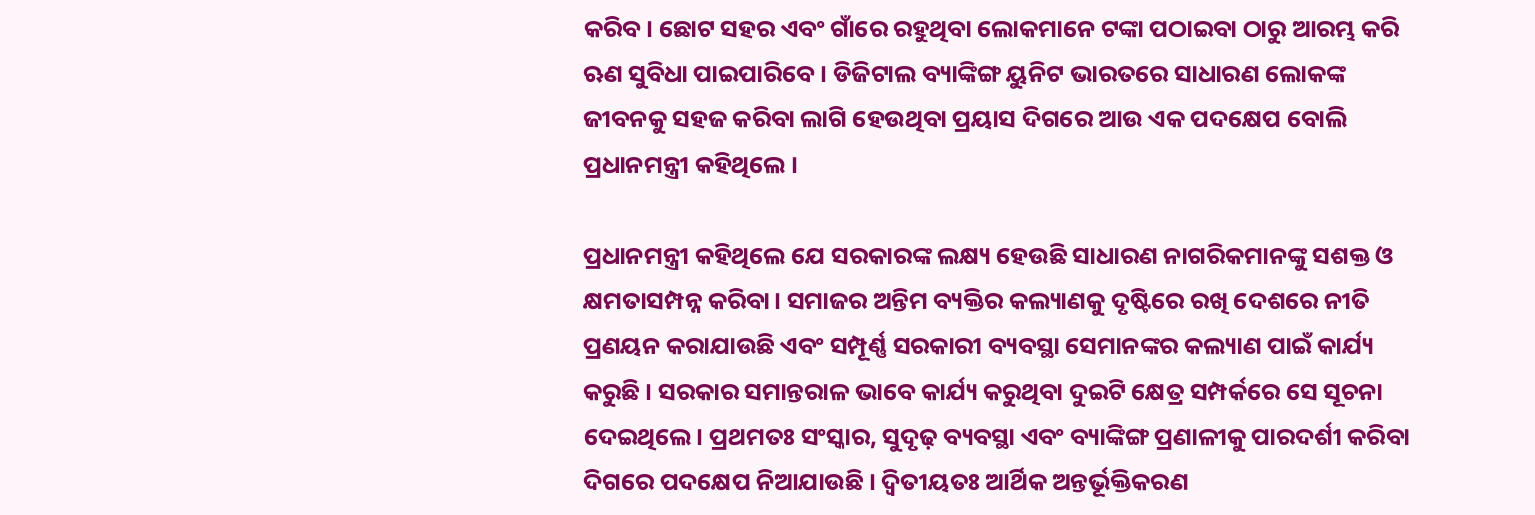କରିବ। ଛୋଟ ସହର ଏବଂ ଗାଁରେ ରହୁଥିବା ଲୋକମାନେ ଟଙ୍କା ପଠାଇବା ଠାରୁ ଆରମ୍ଭ କରି ଋଣ ସୁବିଧା ପାଇପାରିବେ। ଡିଜିଟାଲ ବ୍ୟାଙ୍କିଙ୍ଗ ୟୁନିଟ ଭାରତରେ ସାଧାରଣ ଲୋକଙ୍କ ଜୀବନକୁ ସହଜ କରିବା ଲାଗି ହେଉଥିବା ପ୍ରୟାସ ଦିଗରେ ଆଉ ଏକ ପଦକ୍ଷେପ ବୋଲି ପ୍ରଧାନମନ୍ତ୍ରୀ କହିଥିଲେ ।

ପ୍ରଧାନମନ୍ତ୍ରୀ କହିଥିଲେ ଯେ ସରକାରଙ୍କ ଲକ୍ଷ୍ୟ ହେଉଛି ସାଧାରଣ ନାଗରିକମାନଙ୍କୁ ସଶକ୍ତ ଓ କ୍ଷମତାସମ୍ପନ୍ନ କରିବା। ସମାଜର ଅନ୍ତିମ ବ୍ୟକ୍ତିର କଲ୍ୟାଣକୁ ଦୃଷ୍ଟିରେ ରଖି ଦେଶରେ ନୀତି ପ୍ରଣୟନ କରାଯାଉଛି ଏବଂ ସମ୍ପୂର୍ଣ୍ଣ ସରକାରୀ ବ୍ୟବସ୍ଥା ସେମାନଙ୍କର କଲ୍ୟାଣ ପାଇଁ କାର୍ଯ୍ୟ କରୁଛି । ସରକାର ସମାନ୍ତରାଳ ଭାବେ କାର୍ଯ୍ୟ କରୁଥିବା ଦୁଇଟି କ୍ଷେତ୍ର ସମ୍ପର୍କରେ ସେ ସୂଚନା ଦେଇଥିଲେ। ପ୍ରଥମତଃ ସଂସ୍କାର, ସୁଦୃଢ଼ ବ୍ୟବସ୍ଥା ଏବଂ ବ୍ୟାଙ୍କିଙ୍ଗ ପ୍ରଣାଳୀକୁ ପାରଦର୍ଶୀ କରିବା ଦିଗରେ ପଦକ୍ଷେପ ନିଆଯାଉଛି । ଦ୍ବିତୀୟତଃ ଆର୍ଥିକ ଅନ୍ତର୍ଭୂକ୍ତିକରଣ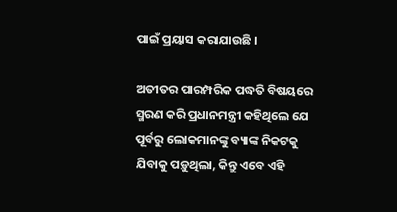ପାଇଁ ପ୍ରୟାସ କରାଯାଉଛି ।

ଅତୀତର ପାରମ୍ପରିକ ପଦ୍ଧତି ବିଷୟରେ ସ୍ମରଣ କରି ପ୍ରଧାନମନ୍ତ୍ରୀ କହିଥିଲେ ଯେ ପୂର୍ବରୁ ଲୋକମାନଙ୍କୁ ବ୍ୟାଙ୍କ ନିକଟକୁ ଯିବାକୁ ପଡ଼ୁଥିଲା, କିନ୍ତୁ ଏବେ ଏହି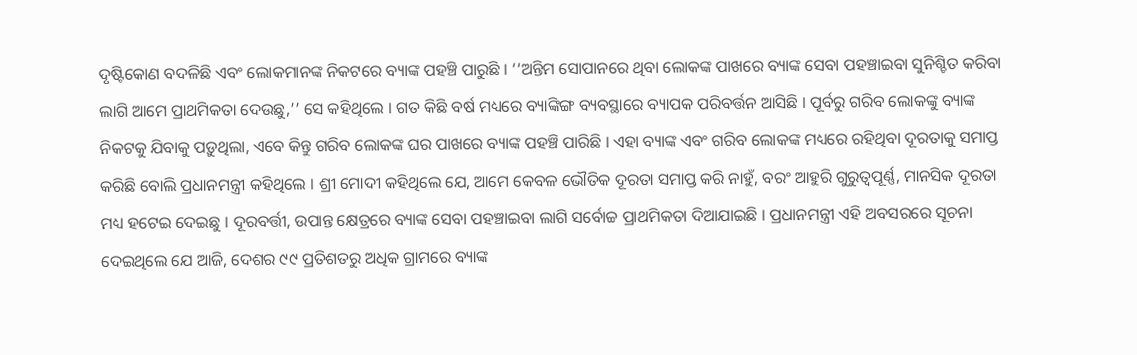ଦୃଷ୍ଟିକୋଣ ବଦଳିଛି ଏବଂ ଲୋକମାନଙ୍କ ନିକଟରେ ବ୍ୟାଙ୍କ ପହଞ୍ଚି ପାରୁଛି । ‘‘ଅନ୍ତିମ ସୋପାନରେ ଥିବା ଲୋକଙ୍କ ପାଖରେ ବ୍ୟାଙ୍କ ସେବା ପହଞ୍ଚାଇବା ସୁନିଶ୍ଚିତ କରିବା ଲାଗି ଆମେ ପ୍ରାଥମିକତା ଦେଉଛୁ,’’ ସେ କହିଥିଲେ । ଗତ କିଛି ବର୍ଷ ମଧ୍ୟରେ ବ୍ୟାଙ୍କିଙ୍ଗ ବ୍ୟବସ୍ଥାରେ ବ୍ୟାପକ ପରିବର୍ତ୍ତନ ଆସିଛି । ପୂର୍ବରୁ ଗରିବ ଲୋକଙ୍କୁ ବ୍ୟାଙ୍କ ନିକଟକୁ ଯିବାକୁ ପଡ଼ୁଥିଲା, ଏବେ କିନ୍ତୁ ଗରିବ ଲୋକଙ୍କ ଘର ପାଖରେ ବ୍ୟାଙ୍କ ପହଞ୍ଚି ପାରିଛି । ଏହା ବ୍ୟାଙ୍କ ଏବଂ ଗରିବ ଲୋକଙ୍କ ମଧ୍ୟରେ ରହିଥିବା ଦୂରତାକୁ ସମାପ୍ତ କରିଛି ବୋଲି ପ୍ରଧାନମନ୍ତ୍ରୀ କହିଥିଲେ । ଶ୍ରୀ ମୋଦୀ କହିଥିଲେ ଯେ, ଆମେ କେବଳ ଭୌତିକ ଦୂରତା ସମାପ୍ତ କରି ନାହୁଁ, ବରଂ ଆହୁରି ଗୁରୁତ୍ବପୂର୍ଣ୍ଣ, ମାନସିକ ଦୂରତା ମଧ୍ୟ ହଟେଇ ଦେଇଛୁ । ଦୂରବର୍ତ୍ତୀ, ଉପାନ୍ତ କ୍ଷେତ୍ରରେ ବ୍ୟାଙ୍କ ସେବା ପହଞ୍ଚାଇବା ଲାଗି ସର୍ବୋଚ୍ଚ ପ୍ରାଥମିକତା ଦିଆଯାଇଛି । ପ୍ରଧାନମନ୍ତ୍ରୀ ଏହି ଅବସରରେ ସୂଚନା ଦେଇଥିଲେ ଯେ ଆଜି, ଦେଶର ୯୯ ପ୍ରତିଶତରୁ ଅଧିକ ଗ୍ରାମରେ ବ୍ୟାଙ୍କ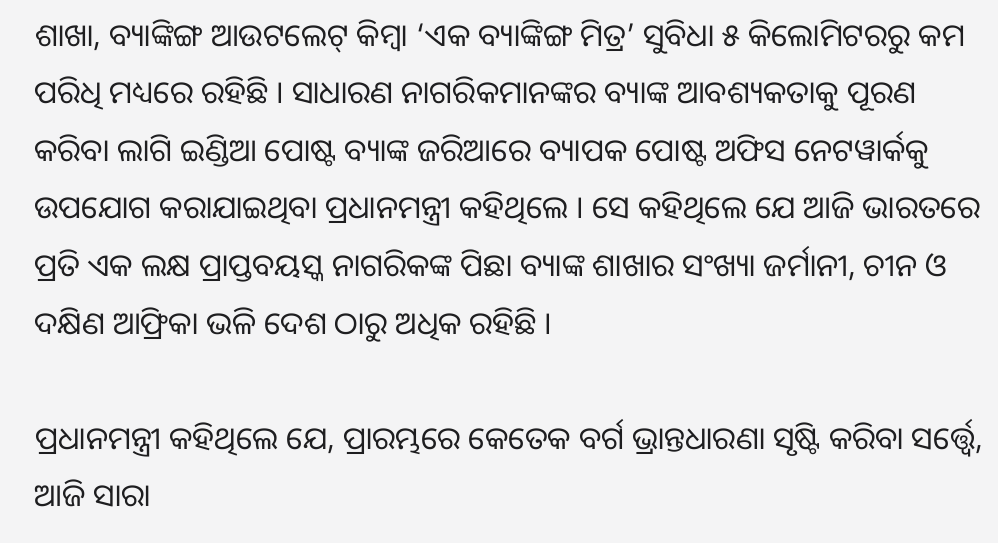ଶାଖା, ବ୍ୟାଙ୍କିଙ୍ଗ ଆଉଟଲେଟ୍‌ କିମ୍ବା ‘ଏକ ବ୍ୟାଙ୍କିଙ୍ଗ ମିତ୍ର’ ସୁବିଧା ୫ କିଲୋମିଟରରୁ କମ ପରିଧି ମଧ୍ୟରେ ରହିଛି । ସାଧାରଣ ନାଗରିକମାନଙ୍କର ବ୍ୟାଙ୍କ ଆବଶ୍ୟକତାକୁ ପୂରଣ କରିବା ଲାଗି ଇଣ୍ଡିଆ ପୋଷ୍ଟ ବ୍ୟାଙ୍କ ଜରିଆରେ ବ୍ୟାପକ ପୋଷ୍ଟ ଅଫିସ ନେଟୱାର୍କକୁ ଉପଯୋଗ କରାଯାଇଥିବା ପ୍ରଧାନମନ୍ତ୍ରୀ କହିଥିଲେ । ସେ କହିଥିଲେ ଯେ ଆଜି ଭାରତରେ ପ୍ରତି ଏକ ଲକ୍ଷ ପ୍ରାପ୍ତବୟସ୍କ ନାଗରିକଙ୍କ ପିଛା ବ୍ୟାଙ୍କ ଶାଖାର ସଂଖ୍ୟା ଜର୍ମାନୀ, ଚୀନ ଓ ଦକ୍ଷିଣ ଆଫ୍ରିକା ଭଳି ଦେଶ ଠାରୁ ଅଧିକ ରହିଛି ।

ପ୍ରଧାନମନ୍ତ୍ରୀ କହିଥିଲେ ଯେ, ପ୍ରାରମ୍ଭରେ କେତେକ ବର୍ଗ ଭ୍ରାନ୍ତଧାରଣା ସୃଷ୍ଟି କରିବା ସର୍ତ୍ତ୍ବେ, ଆଜି ସାରା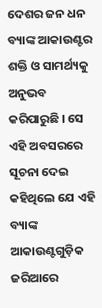ଦେଶର ଜନ ଧନ ବ୍ୟାଙ୍କ ଆକାଉଣ୍ଟର ଶକ୍ତି ଓ ସାମର୍ଥ୍ୟକୁ ଅନୁଭବ କରିପାରୁଛି । ସେ ଏହି ଅବସରରେ ସୂଚନା ଦେଇ କହିଥିଲେ ଯେ ଏହି ବ୍ୟାଙ୍କ ଆକାଉଣ୍ଟଗୁଡ଼ିକ ଜରିଆରେ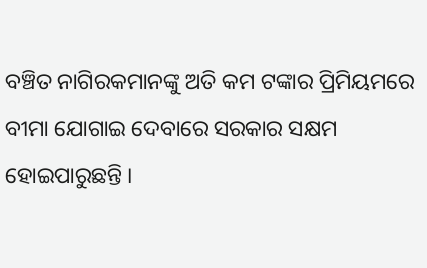ବଞ୍ଚିତ ନାଗିରକମାନଙ୍କୁ ଅତି କମ ଟଙ୍କାର ପ୍ରିମିୟମରେ ବୀମା ଯୋଗାଇ ଦେବାରେ ସରକାର ସକ୍ଷମ ହୋଇପାରୁଛନ୍ତି ।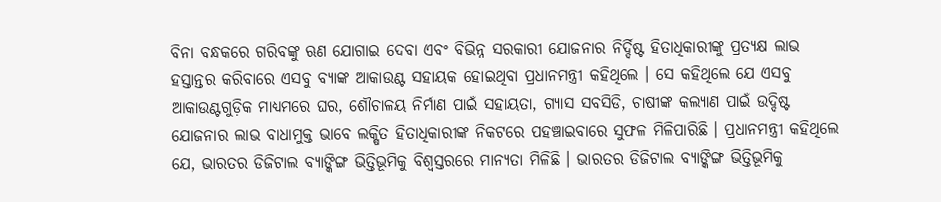ବିନା ବନ୍ଧକରେ ଗରିବଙ୍କୁ ଋଣ ଯୋଗାଇ ଦେବା ଏବଂ ବିଭିନ୍ନ ସରକାରୀ ଯୋଜନାର ନିର୍ଦ୍ଦିଷ୍ଟ ହିତାଧିକାରୀଙ୍କୁ ପ୍ରତ୍ୟକ୍ଷ ଲାଭ ହସ୍ତାନ୍ତର କରିବାରେ ଏସବୁ ବ୍ୟାଙ୍କ ଆକାଉଣ୍ଟ ସହାୟକ ହୋଇଥିବା ପ୍ରଧାନମନ୍ତ୍ରୀ କହିଥିଲେ । ସେ କହିଥିଲେ ଯେ ଏସବୁ ଆକାଉଣ୍ଟଗୁଡ଼ିକ ମାଧ୍ୟମରେ ଘର, ଶୌଚାଳୟ ନିର୍ମାଣ ପାଇଁ ସହାୟତା, ଗ୍ୟାସ ସବସିଡି, ଚାଷୀଙ୍କ କଲ୍ୟାଣ ପାଇଁ ଉଦ୍ଦିଷ୍ଟ ଯୋଜନାର ଲାଭ ବାଧାମୁକ୍ତ ଭାବେ ଲକ୍ଷିତ ହିତାଧିକାରୀଙ୍କ ନିକଟରେ ପହଞ୍ଚାଇବାରେ ସୁଫଳ ମିଳିପାରିଛି । ପ୍ରଧାନମନ୍ତ୍ରୀ କହିଥିଲେ ଯେ, ଭାରତର ଡିଜିଟାଲ ବ୍ୟାଙ୍କିଙ୍ଗ ଭିତ୍ତିଭୂମିକୁ ବିଶ୍ବସ୍ତରରେ ମାନ୍ୟତା ମିଳିଛି । ଭାରତର ଡିଜିଟାଲ ବ୍ୟାଙ୍କିଙ୍ଗ ଭିତ୍ତିଭୂମିକୁ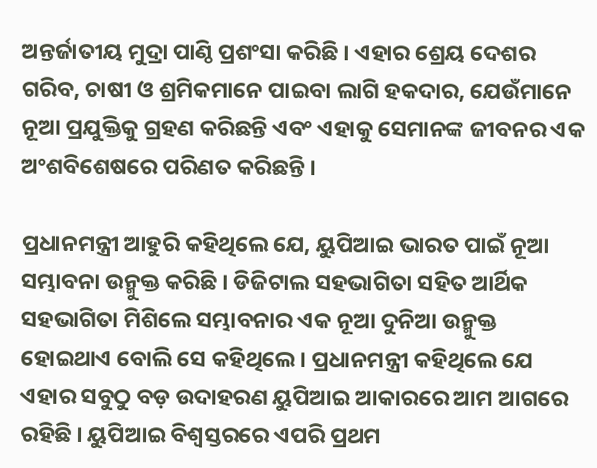ଅନ୍ତର୍ଜାତୀୟ ମୁଦ୍ରା ପାଣ୍ଠି ପ୍ରଶଂସା କରିଛି । ଏହାର ଶ୍ରେୟ ଦେଶର ଗରିବ, ଚାଷୀ ଓ ଶ୍ରମିକମାନେ ପାଇବା ଲାଗି ହକଦାର, ଯେଉଁମାନେ ନୂଆ ପ୍ରଯୁକ୍ତିକୁ ଗ୍ରହଣ କରିଛନ୍ତି ଏବଂ ଏହାକୁ ସେମାନଙ୍କ ଜୀବନର ଏକ ଅଂଶବିଶେଷରେ ପରିଣତ କରିଛନ୍ତି ।

ପ୍ରଧାନମନ୍ତ୍ରୀ ଆହୁରି କହିଥିଲେ ଯେ, ୟୁପିଆଇ ଭାରତ ପାଇଁ ନୂଆ ସମ୍ଭାବନା ଉନ୍ମୁକ୍ତ କରିଛି । ଡିଜିଟାଲ ସହଭାଗିତା ସହିତ ଆର୍ଥିକ ସହଭାଗିତା ମିଶିଲେ ସମ୍ଭାବନାର ଏକ ନୂଆ ଦୁନିଆ ଉନ୍ମୁକ୍ତ ହୋଇଥାଏ ବୋଲି ସେ କହିଥିଲେ । ପ୍ରଧାନମନ୍ତ୍ରୀ କହିଥିଲେ ଯେ ଏହାର ସବୁଠୁ ବଡ଼ ଉଦାହରଣ ୟୁପିଆଇ ଆକାରରେ ଆମ ଆଗରେ ରହିଛି । ୟୁପିଆଇ ବିଶ୍ବସ୍ତରରେ ଏପରି ପ୍ରଥମ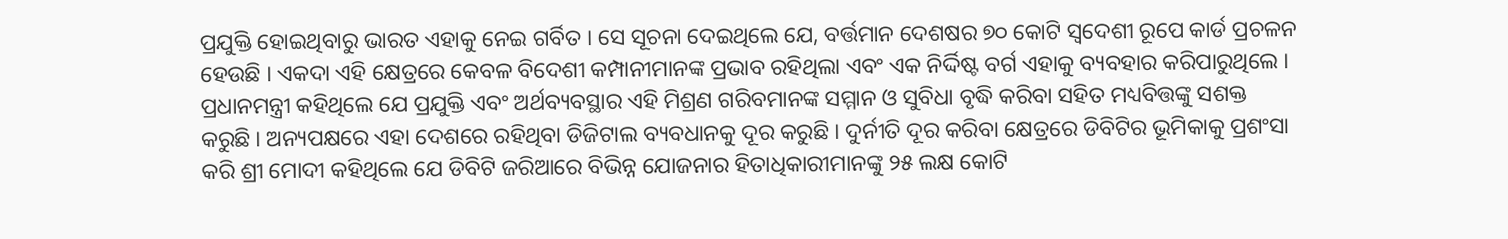ପ୍ରଯୁକ୍ତି ହୋଇଥିବାରୁ ଭାରତ ଏହାକୁ ନେଇ ଗର୍ବିତ । ସେ ସୂଚନା ଦେଇଥିଲେ ଯେ, ବର୍ତ୍ତମାନ ଦେଶଷର ୭୦ କୋଟି ସ୍ବଦେଶୀ ରୂପେ କାର୍ଡ ପ୍ରଚଳନ ହେଉଛି । ଏକଦା ଏହି କ୍ଷେତ୍ରରେ କେବଳ ବିଦେଶୀ କମ୍ପାନୀମାନଙ୍କ ପ୍ରଭାବ ରହିଥିଲା ଏବଂ ଏକ ନିର୍ଦ୍ଦିଷ୍ଟ ବର୍ଗ ଏହାକୁ ବ୍ୟବହାର କରିପାରୁଥିଲେ । ପ୍ରଧାନମନ୍ତ୍ରୀ କହିଥିଲେ ଯେ ପ୍ରଯୁକ୍ତି ଏବଂ ଅର୍ଥବ୍ୟବସ୍ଥାର ଏହି ମିଶ୍ରଣ ଗରିବମାନଙ୍କ ସମ୍ମାନ ଓ ସୁବିଧା ବୃଦ୍ଧି କରିବା ସହିତ ମଧ୍ୟବିତ୍ତଙ୍କୁ ସଶକ୍ତ କରୁଛି । ଅନ୍ୟପକ୍ଷରେ ଏହା ଦେଶରେ ରହିଥିବା ଡିଜିଟାଲ ବ୍ୟବଧାନକୁ ଦୂର କରୁଛି । ଦୁର୍ନୀତି ଦୂର କରିବା କ୍ଷେତ୍ରରେ ଡିବିଟିର ଭୂମିକାକୁ ପ୍ରଶଂସା କରି ଶ୍ରୀ ମୋଦୀ କହିଥିଲେ ଯେ ଡିବିଟି ଜରିଆରେ ବିଭିନ୍ନ ଯୋଜନାର ହିତାଧିକାରୀମାନଙ୍କୁ ୨୫ ଲକ୍ଷ କୋଟି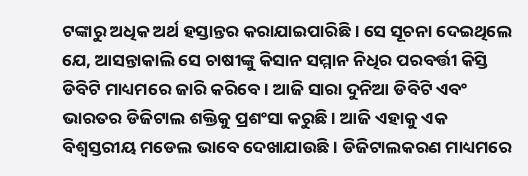ଟଙ୍କାରୁ ଅଧିକ ଅର୍ଥ ହସ୍ତାନ୍ତର କରାଯାଇପାରିଛି । ସେ ସୂଚନା ଦେଇଥିଲେ ଯେ, ଆସନ୍ତାକାଲି ସେ ଚାଷୀଙ୍କୁ କିସାନ ସମ୍ମାନ ନିଧିର ପରବର୍ତ୍ତୀ କିସ୍ତି ଡିବିଟି ମାଧ୍ୟମରେ ଜାରି କରିବେ । ଆଜି ସାରା ଦୁନିଆ ଡିବିଟି ଏବଂ ଭାରତର ଡିଜିଟାଲ ଶକ୍ତିକୁ ପ୍ରଶଂସା କରୁଛି । ଆଜି ଏହାକୁ ଏକ ବିଶ୍ବସ୍ତରୀୟ ମଡେଲ ଭାବେ ଦେଖାଯାଉଛି । ଡିଜିଟାଲକରଣ ମାଧ୍ୟମରେ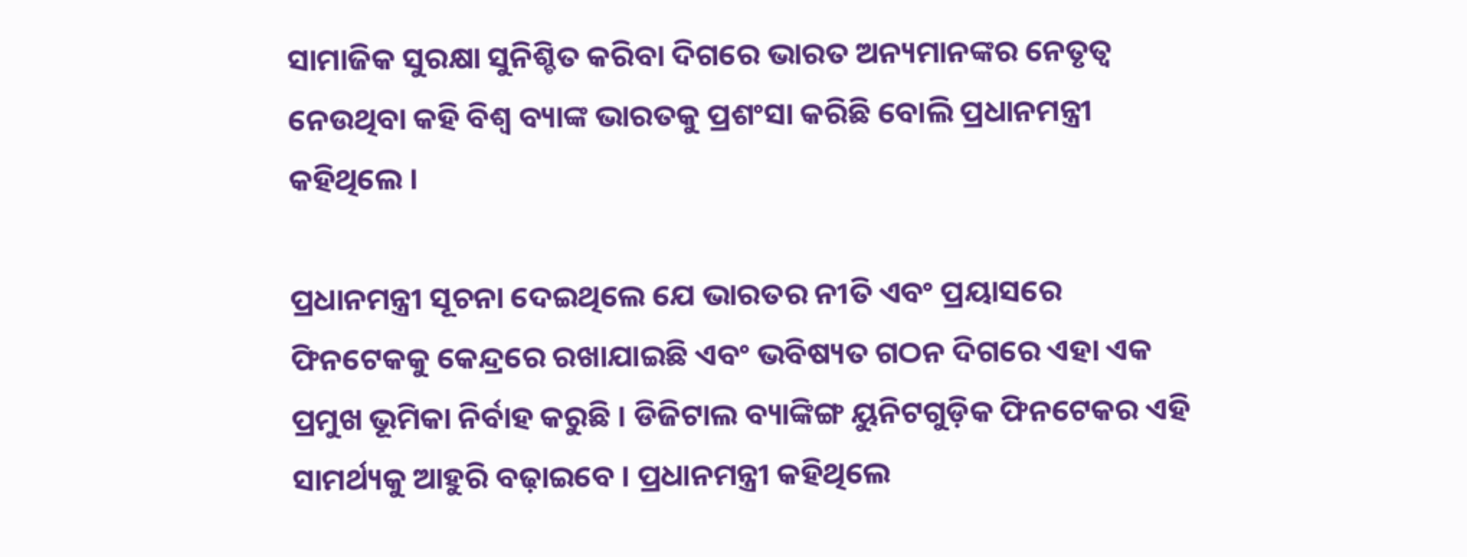ସାମାଜିକ ସୁରକ୍ଷା ସୁନିଶ୍ଚିତ କରିବା ଦିଗରେ ଭାରତ ଅନ୍ୟମାନଙ୍କର ନେତୃତ୍ବ ନେଉଥିବା କହି ବିଶ୍ବ ବ୍ୟାଙ୍କ ଭାରତକୁ ପ୍ରଶଂସା କରିଛି ବୋଲି ପ୍ରଧାନମନ୍ତ୍ରୀ କହିଥିଲେ ।

ପ୍ରଧାନମନ୍ତ୍ରୀ ସୂଚନା ଦେଇଥିଲେ ଯେ ଭାରତର ନୀତି ଏବଂ ପ୍ରୟାସରେ ଫିନଟେକକୁ କେନ୍ଦ୍ରରେ ରଖାଯାଇଛି ଏବଂ ଭବିଷ୍ୟତ ଗଠନ ଦିଗରେ ଏହା ଏକ ପ୍ରମୁଖ ଭୂମିକା ନିର୍ବାହ କରୁଛି । ଡିଜିଟାଲ ବ୍ୟାଙ୍କିଙ୍ଗ ୟୁନିଟଗୁଡ଼ିକ ଫିନଟେକର ଏହି ସାମର୍ଥ୍ୟକୁ ଆହୁରି ବଢ଼ାଇବେ । ପ୍ରଧାନମନ୍ତ୍ରୀ କହିଥିଲେ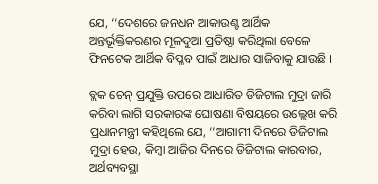ଯେ, ‘‘ଦେଶରେ ଜନଧନ ଆକାଉଣ୍ଟ ଆର୍ଥିକ ଅନ୍ତର୍ଭୂକ୍ତିକରଣର ମୂଳଦୁଆ ପ୍ରତିଷ୍ଠା କରିଥିଲା ବେଳେ ଫିନଟେକ ଆର୍ଥିକ ବିପ୍ଳବ ପାଇଁ ଆଧାର ସାଜିବାକୁ ଯାଉଛି ।

ବ୍ଲକ ଚେନ୍‌ ପ୍ରଯୁକ୍ତି ଉପରେ ଆଧାରିତ ଡିଜିଟାଲ ମୁଦ୍ରା ଜାରି କରିବା ଲାଗି ସରକାରଙ୍କ ଘୋଷଣା ବିଷୟରେ ଉଲ୍ଲେଖ କରି ପ୍ରଧାନମନ୍ତ୍ରୀ କହିଥିଲେ ଯେ, ‘‘ଆଗାମୀ ଦିନରେ ଡିଜିଟାଲ ମୁଦ୍ରା ହେଉ, କିମ୍ବା ଆଜିର ଦିନରେ ଡିଜିଟାଲ କାରବାର, ଅର୍ଥବ୍ୟବସ୍ଥା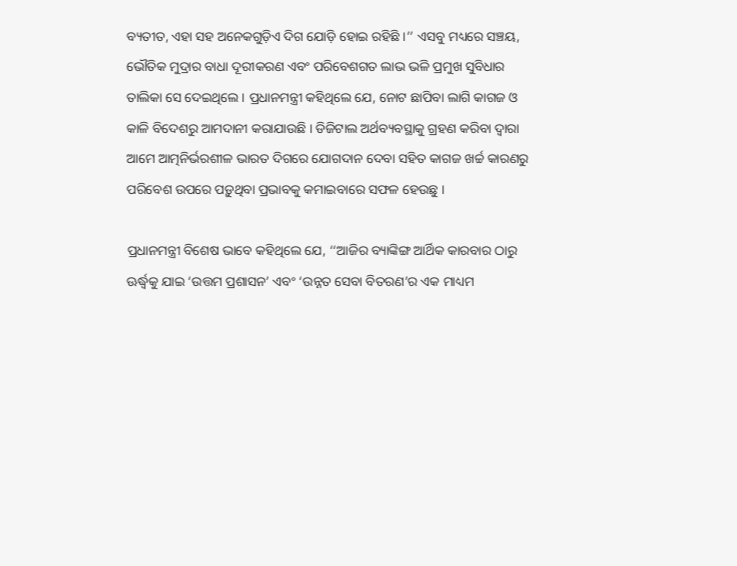ବ୍ୟତୀତ, ଏହା ସହ ଅନେକଗୁଡ଼ିଏ ଦିଗ ଯୋଡ଼ି ହୋଇ ରହିଛି ।’’ ଏସବୁ ମଧ୍ୟରେ ସଞ୍ଚୟ, ଭୌତିକ ମୁଦ୍ରାର ବାଧା ଦୂରୀକରଣ ଏବଂ ପରିବେଶଗତ ଲାଭ ଭଳି ପ୍ରମୁଖ ସୁବିଧାର ତାଲିକା ସେ ଦେଇଥିଲେ । ପ୍ରଧାନମନ୍ତ୍ରୀ କହିଥିଲେ ଯେ, ନୋଟ ଛାପିବା ଲାଗି କାଗଜ ଓ କାଳି ବିଦେଶରୁ ଆମଦାନୀ କରାଯାଉଛି । ଡିଜିଟାଲ ଅର୍ଥବ୍ୟବସ୍ଥାକୁ ଗ୍ରହଣ କରିବା ଦ୍ବାରା ଆମେ ଆତ୍ମନିର୍ଭରଶୀଳ ଭାରତ ଦିଗରେ ଯୋଗଦାନ ଦେବା ସହିତ କାଗଜ ଖର୍ଚ୍ଚ କାରଣରୁ ପରିବେଶ ଉପରେ ପଡ଼ୁଥିବା ପ୍ରଭାବକୁ କମାଇବାରେ ସଫଳ ହେଉଛୁ ।

ପ୍ରଧାନମନ୍ତ୍ରୀ ବିଶେଷ ଭାବେ କହିଥିଲେ ଯେ, ‘‘ଆଜିର ବ୍ୟାଙ୍କିଙ୍ଗ ଆର୍ଥିକ କାରବାର ଠାରୁ ଊର୍ଦ୍ଧ୍ବକୁ ଯାଇ ‘ଉତ୍ତମ ପ୍ରଶାସନ’ ଏବଂ ‘ଉନ୍ନତ ସେବା ବିତରଣ’ର ଏକ ମାଧ୍ୟମ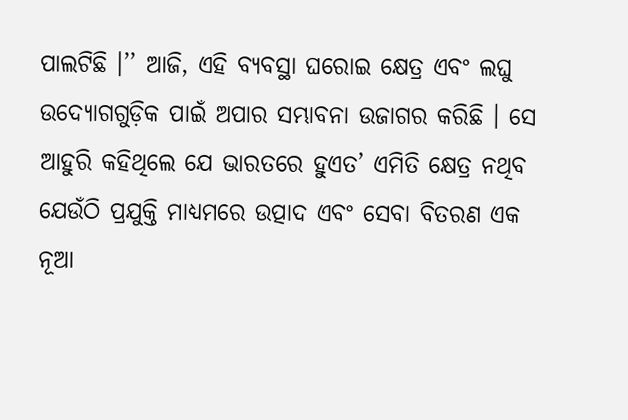ପାଲଟିଛି ।’’ ଆଜି, ଏହି ବ୍ୟବସ୍ଥା ଘରୋଇ କ୍ଷେତ୍ର ଏବଂ ଲଘୁ ଉଦ୍ୟୋଗଗୁଡ଼ିକ ପାଇଁ ଅପାର ସମ୍ଭାବନା ଉଜାଗର କରିଛି । ସେ ଆହୁରି କହିଥିଲେ ଯେ ଭାରତରେ ହୁଏତ’ ଏମିତି କ୍ଷେତ୍ର ନଥିବ ଯେଉଁଠି ପ୍ରଯୁକ୍ତି ମାଧ୍ୟମରେ ଉତ୍ପାଦ ଏବଂ ସେବା ବିତରଣ ଏକ ନୂଆ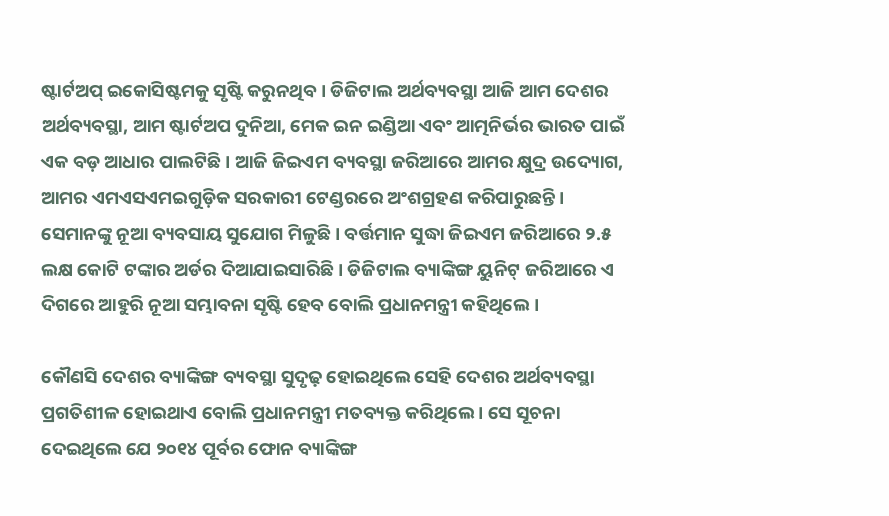ଷ୍ଟାର୍ଟଅପ୍‌ ଇକୋସିଷ୍ଟମକୁ ସୃଷ୍ଟି କରୁନଥିବ । ଡିଜିଟାଲ ଅର୍ଥବ୍ୟବସ୍ଥା ଆଜି ଆମ ଦେଶର ଅର୍ଥବ୍ୟବସ୍ଥା, ଆମ ଷ୍ଟାର୍ଟଅପ ଦୁନିଆ, ମେକ ଇନ ଇଣ୍ଡିଆ ଏବଂ ଆତ୍ମନିର୍ଭର ଭାରତ ପାଇଁ ଏକ ବଡ଼ ଆଧାର ପାଲଟିଛି । ଆଜି ଜିଇଏମ ବ୍ୟବସ୍ଥା ଜରିଆରେ ଆମର କ୍ଷୁଦ୍ର ଉଦ୍ୟୋଗ, ଆମର ଏମଏସଏମଇଗୁଡ଼ିକ ସରକାରୀ ଟେଣ୍ଡରରେ ଅଂଶଗ୍ରହଣ କରିପାରୁଛନ୍ତି । ସେମାନଙ୍କୁ ନୂଆ ବ୍ୟବସାୟ ସୁଯୋଗ ମିଳୁଛି । ବର୍ତ୍ତମାନ ସୁଦ୍ଧା ଜିଇଏମ ଜରିଆରେ ୨.୫ ଲକ୍ଷ କୋଟି ଟଙ୍କାର ଅର୍ଡର ଦିଆଯାଇସାରିଛି । ଡିଜିଟାଲ ବ୍ୟାଙ୍କିଙ୍ଗ ୟୁନିଟ୍ ଜରିଆରେ ଏ ଦିଗରେ ଆହୁରି ନୂଆ ସମ୍ଭାବନା ସୃଷ୍ଟି ହେବ ବୋଲି ପ୍ରଧାନମନ୍ତ୍ରୀ କହିଥିଲେ ।

କୌଣସି ଦେଶର ବ୍ୟାଙ୍କିଙ୍ଗ ବ୍ୟବସ୍ଥା ସୁଦୃଢ଼ ହୋଇଥିଲେ ସେହି ଦେଶର ଅର୍ଥବ୍ୟବସ୍ଥା ପ୍ରଗତିଶୀଳ ହୋଇଥାଏ ବୋଲି ପ୍ରଧାନମନ୍ତ୍ରୀ ମତବ୍ୟକ୍ତ କରିଥିଲେ । ସେ ସୂଚନା ଦେଇଥିଲେ ଯେ ୨୦୧୪ ପୂର୍ବର ଫୋନ ବ୍ୟାଙ୍କିଙ୍ଗ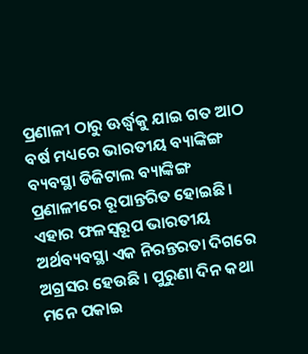ପ୍ରଣାଳୀ ଠାରୁ ଊର୍ଦ୍ଧ୍ବକୁ ଯାଇ ଗତ ଆଠ ବର୍ଷ ମଧ୍ୟରେ ଭାରତୀୟ ବ୍ୟାଙ୍କିଙ୍ଗ ବ୍ୟବସ୍ଥା ଡିଜିଟାଲ ବ୍ୟାଙ୍କିଙ୍ଗ ପ୍ରଣାଳୀରେ ରୂପାନ୍ତରିତ ହୋଇଛି । ଏହାର ଫଳସ୍ବରୂପ ଭାରତୀୟ ଅର୍ଥବ୍ୟବସ୍ଥା ଏକ ନିରନ୍ତରତା ଦିଗରେ ଅଗ୍ରସର ହେଉଛି । ପୁରୁଣା ଦିନ କଥା ମନେ ପକାଇ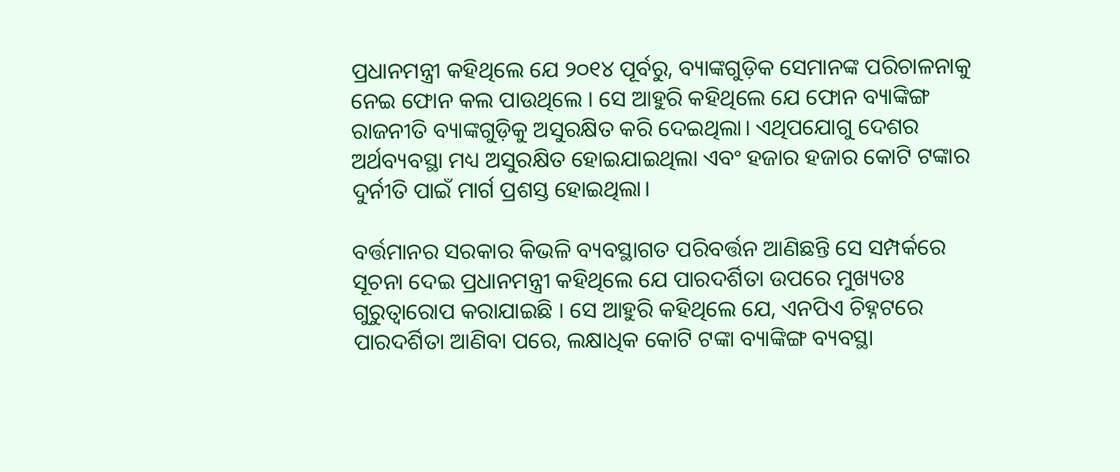ପ୍ରଧାନମନ୍ତ୍ରୀ କହିଥିଲେ ଯେ ୨୦୧୪ ପୂର୍ବରୁ, ବ୍ୟାଙ୍କଗୁଡ଼ିକ ସେମାନଙ୍କ ପରିଚାଳନାକୁ ନେଇ ଫୋନ କଲ ପାଉଥିଲେ । ସେ ଆହୁରି କହିଥିଲେ ଯେ ଫୋନ ବ୍ୟାଙ୍କିଙ୍ଗ ରାଜନୀତି ବ୍ୟାଙ୍କଗୁଡ଼ିକୁ ଅସୁରକ୍ଷିତ କରି ଦେଇଥିଲା। ଏଥିପଯୋଗୁ ଦେଶର ଅର୍ଥବ୍ୟବସ୍ଥା ମଧ୍ୟ ଅସୁରକ୍ଷିତ ହୋଇଯାଇଥିଲା ଏବଂ ହଜାର ହଜାର କୋଟି ଟଙ୍କାର ଦୁର୍ନୀତି ପାଇଁ ମାର୍ଗ ପ୍ରଶସ୍ତ ହୋଇଥିଲା।

ବର୍ତ୍ତମାନର ସରକାର କିଭଳି ବ୍ୟବସ୍ଥାଗତ ପରିବର୍ତ୍ତନ ଆଣିଛନ୍ତି ସେ ସମ୍ପର୍କରେ ସୂଚନା ଦେଇ ପ୍ରଧାନମନ୍ତ୍ରୀ କହିଥିଲେ ଯେ ପାରଦର୍ଶିତା ଉପରେ ମୁଖ୍ୟତଃ ଗୁରୁତ୍ବାରୋପ କରାଯାଇଛି । ସେ ଆହୁରି କହିଥିଲେ ଯେ, ଏନପିଏ ଚିହ୍ନଟରେ ପାରଦର୍ଶିତା ଆଣିବା ପରେ, ଲକ୍ଷାଧିକ କୋଟି ଟଙ୍କା ବ୍ୟାଙ୍କିଙ୍ଗ ବ୍ୟବସ୍ଥା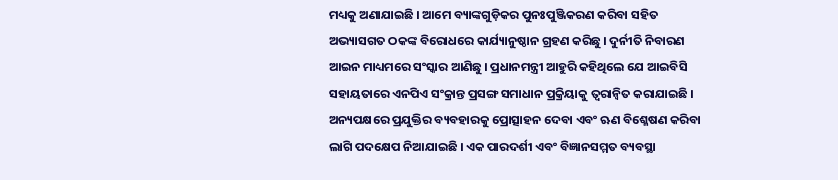ମଧ୍ୟକୁ ଅଣାଯାଇଛି । ଆମେ ବ୍ୟାଙ୍କଗୁଡ଼ିକର ପୁନଃପୁଞ୍ଜିକରଣ କରିବା ସହିତ ଅଭ୍ୟାସଗତ ଠକଙ୍କ ବିରୋଧରେ କାର୍ଯ୍ୟାନୁଷ୍ଠାନ ଗ୍ରହଣ କରିଛୁ । ଦୁର୍ନୀତି ନିବାରଣ ଆଇନ ମାଧ୍ୟମରେ ସଂସ୍କାର ଆଣିଛୁ । ପ୍ରଧାନମନ୍ତ୍ରୀ ଆହୁରି କହିଥିଲେ ଯେ ଆଇବିସି ସହାୟତାରେ ଏନପିଏ ସଂକ୍ରାନ୍ତ ପ୍ରସଙ୍ଗ ସମାଧାନ ପ୍ରକ୍ରିୟାକୁ ତ୍ବରାନ୍ବିତ କରାଯାଇଛି । ଅନ୍ୟପକ୍ଷରେ ପ୍ରଯୁକ୍ତିର ବ୍ୟବହାରକୁ ପ୍ରୋତ୍ସାହନ ଦେବା ଏବଂ ଋଣ ବିଶ୍ଳେଷଣ କରିବା ଲାଗି ପଦକ୍ଷେପ ନିଆଯାଇଛି । ଏକ ପାରଦର୍ଶୀ ଏବଂ ବିଜ୍ଞାନସମ୍ମତ ବ୍ୟବସ୍ଥା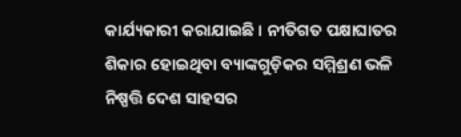କାର୍ଯ୍ୟକାରୀ କରାଯାଇଛି । ନୀତିଗତ ପକ୍ଷାଘାତର ଶିକାର ହୋଇଥିବା ବ୍ୟାଙ୍କଗୁଡ଼ିକର ସମ୍ମିଶ୍ରଣ ଭଳି ନିଷ୍ପତ୍ତି ଦେଶ ସାହସର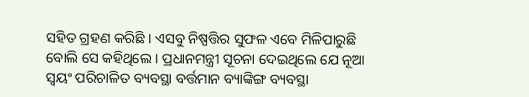ସହିତ ଗ୍ରହଣ କରିଛି । ଏସବୁ ନିଷ୍ପତ୍ତିର ସୁଫଳ ଏବେ ମିଳିପାରୁଛି ବୋଲି ସେ କହିଥିଲେ । ପ୍ରଧାନମନ୍ତ୍ରୀ ସୂଚନା ଦେଇଥିଲେ ଯେ ନୂଆ ସ୍ବୟଂ ପରିଚାଳିତ ବ୍ୟବସ୍ଥା ବର୍ତ୍ତମାନ ବ୍ୟାଙ୍କିଙ୍ଗ ବ୍ୟବସ୍ଥା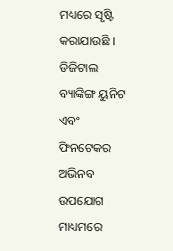ମଧ୍ୟରେ ସୃଷ୍ଟି କରାଯାଉଛି । ଡିଜିଟାଲ ବ୍ୟାଙ୍କିଙ୍ଗ ୟୁନିଟ ଏବଂ ଫିନଟେକର ଅଭିନବ ଉପଯୋଗ ମାଧ୍ୟମରେ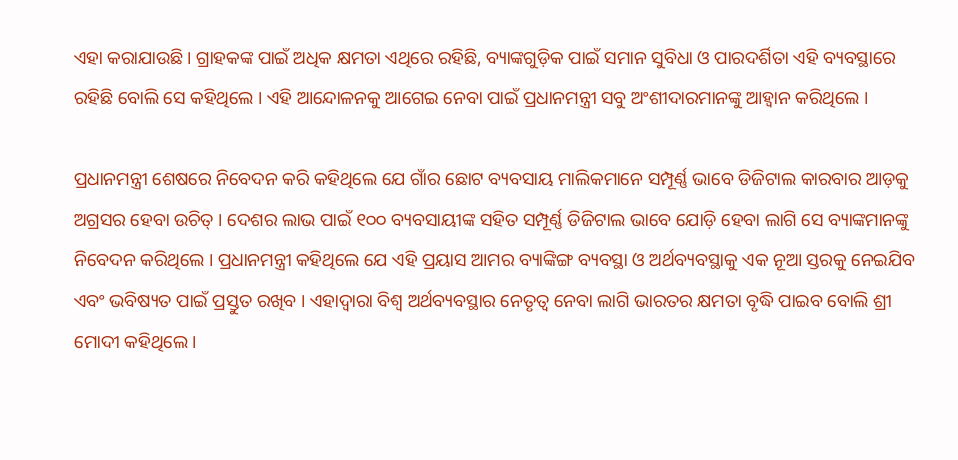ଏହା କରାଯାଉଛି । ଗ୍ରାହକଙ୍କ ପାଇଁ ଅଧିକ କ୍ଷମତା ଏଥିରେ ରହିଛି, ବ୍ୟାଙ୍କଗୁଡ଼ିକ ପାଇଁ ସମାନ ସୁବିଧା ଓ ପାରଦର୍ଶିତା ଏହି ବ୍ୟବସ୍ଥାରେ ରହିଛି ବୋଲି ସେ କହିଥିଲେ । ଏହି ଆନ୍ଦୋଳନକୁ ଆଗେଇ ନେବା ପାଇଁ ପ୍ରଧାନମନ୍ତ୍ରୀ ସବୁ ଅଂଶୀଦାରମାନଙ୍କୁ ଆହ୍ବାନ କରିଥିଲେ ।

ପ୍ରଧାନମନ୍ତ୍ରୀ ଶେଷରେ ନିବେଦନ କରି କହିଥିଲେ ଯେ ଗାଁର ଛୋଟ ବ୍ୟବସାୟ ମାଲିକମାନେ ସମ୍ପୂର୍ଣ୍ଣ ଭାବେ ଡିଜିଟାଲ କାରବାର ଆଡ଼କୁ ଅଗ୍ରସର ହେବା ଉଚିତ୍‌ । ଦେଶର ଲାଭ ପାଇଁ ୧୦୦ ବ୍ୟବସାୟୀଙ୍କ ସହିତ ସମ୍ପୂର୍ଣ୍ଣ ଡିଜିଟାଲ ଭାବେ ଯୋଡ଼ି ହେବା ଲାଗି ସେ ବ୍ୟାଙ୍କମାନଙ୍କୁ ନିବେଦନ କରିଥିଲେ । ପ୍ରଧାନମନ୍ତ୍ରୀ କହିଥିଲେ ଯେ ଏହି ପ୍ରୟାସ ଆମର ବ୍ୟାଙ୍କିଙ୍ଗ ବ୍ୟବସ୍ଥା ଓ ଅର୍ଥବ୍ୟବସ୍ଥାକୁ ଏକ ନୂଆ ସ୍ତରକୁ ନେଇଯିବ ଏବଂ ଭବିଷ୍ୟତ ପାଇଁ ପ୍ରସ୍ତୁତ ରଖିବ । ଏହାଦ୍ବାରା ବିଶ୍ବ ଅର୍ଥବ୍ୟବସ୍ଥାର ନେତୃତ୍ବ ନେବା ଲାଗି ଭାରତର କ୍ଷମତା ବୃଦ୍ଧି ପାଇବ ବୋଲି ଶ୍ରୀ ମୋଦୀ କହିଥିଲେ ।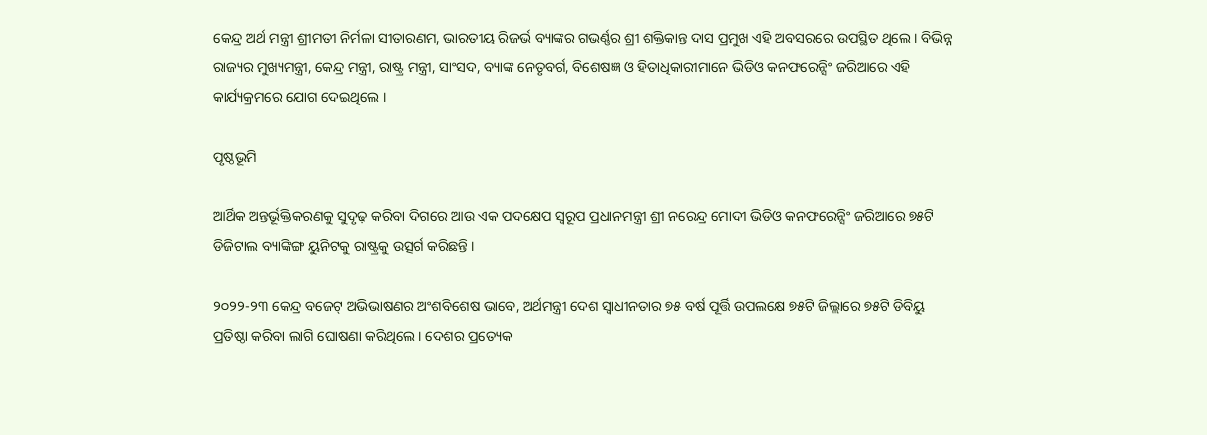କେନ୍ଦ୍ର ଅର୍ଥ ମନ୍ତ୍ରୀ ଶ୍ରୀମତୀ ନିର୍ମଳା ସୀତାରଣମ, ଭାରତୀୟ ରିଜର୍ଭ ବ୍ୟାଙ୍କର ଗଭର୍ଣ୍ଣର ଶ୍ରୀ ଶକ୍ତିକାନ୍ତ ଦାସ ପ୍ରମୁଖ ଏହି ଅବସରରେ ଉପସ୍ଥିତ ଥିଲେ । ବିଭିନ୍ନ ରାଜ୍ୟର ମୁଖ୍ୟମନ୍ତ୍ରୀ, କେନ୍ଦ୍ର ମନ୍ତ୍ରୀ, ରାଷ୍ଟ୍ର ମନ୍ତ୍ରୀ, ସାଂସଦ, ବ୍ୟାଙ୍କ ନେତୃବର୍ଗ, ବିଶେଷଜ୍ଞ ଓ ହିତାଧିକାରୀମାନେ ଭିଡିଓ କନଫରେନ୍ସିଂ ଜରିଆରେ ଏହି କାର୍ଯ୍ୟକ୍ରମରେ ଯୋଗ ଦେଇଥିଲେ ।

ପୃଷ୍ଠଭୂମି

ଆର୍ଥିକ ଅନ୍ତର୍ଭୂକ୍ତିକରଣକୁ ସୁଦୃଢ଼ କରିବା ଦିଗରେ ଆଉ ଏକ ପଦକ୍ଷେପ ସ୍ବରୂପ ପ୍ରଧାନମନ୍ତ୍ରୀ ଶ୍ରୀ ନରେନ୍ଦ୍ର ମୋଦୀ ଭିଡିଓ କନଫରେନ୍ସିଂ ଜରିଆରେ ୭୫ଟି ଡିଜିଟାଲ ବ୍ୟାଙ୍କିଙ୍ଗ ୟୁନିଟକୁ ରାଷ୍ଟ୍ରକୁ ଉତ୍ସର୍ଗ କରିଛନ୍ତି ।

୨୦୨୨-୨୩ କେନ୍ଦ୍ର ବଜେଟ୍ ଅଭିଭାଷଣର ଅଂଶବିଶେଷ ଭାବେ, ଅର୍ଥମନ୍ତ୍ରୀ ଦେଶ ସ୍ବାଧୀନତାର ୭୫ ବର୍ଷ ପୂର୍ତ୍ତି ଉପଲକ୍ଷେ ୭୫ଟି ଜିଲ୍ଲାରେ ୭୫ଟି ଡିବିୟୁ ପ୍ରତିଷ୍ଠା କରିବା ଲାଗି ଘୋଷଣା କରିଥିଲେ । ଦେଶର ପ୍ରତ୍ୟେକ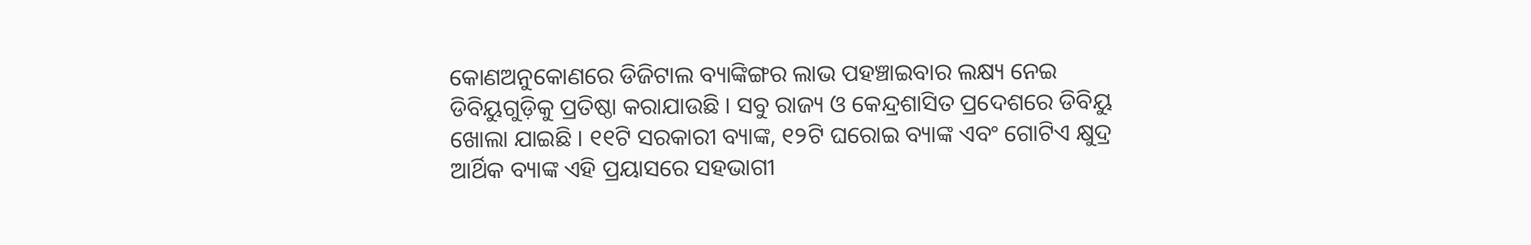କୋଣଅନୁକୋଣରେ ଡିଜିଟାଲ ବ୍ୟାଙ୍କିଙ୍ଗର ଲାଭ ପହଞ୍ଚାଇବାର ଲକ୍ଷ୍ୟ ନେଇ ଡିବିୟୁଗୁଡ଼ିକୁ ପ୍ରତିଷ୍ଠା କରାଯାଉଛି । ସବୁ ରାଜ୍ୟ ଓ କେନ୍ଦ୍ରଶାସିତ ପ୍ରଦେଶରେ ଡିବିୟୁ ଖୋଲା ଯାଇଛି । ୧୧ଟି ସରକାରୀ ବ୍ୟାଙ୍କ, ୧୨ଟି ଘରୋଇ ବ୍ୟାଙ୍କ ଏବଂ ଗୋଟିଏ କ୍ଷୁଦ୍ର ଆର୍ଥିକ ବ୍ୟାଙ୍କ ଏହି ପ୍ରୟାସରେ ସହଭାଗୀ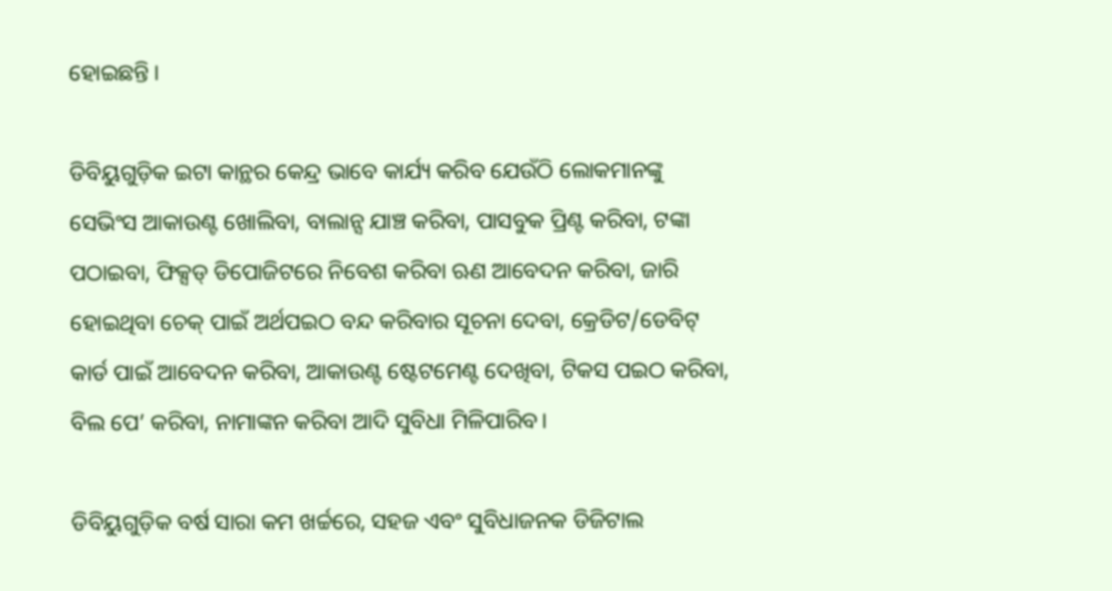ହୋଇଛନ୍ତି ।

ଡିବିୟୁଗୁଡ଼ିକ ଇଟା କାନ୍ଥର କେନ୍ଦ୍ର ଭାବେ କାର୍ଯ୍ୟ କରିବ ଯେଉଁଠି ଲୋକମାନଙ୍କୁ ସେଭିଂସ ଆକାଉଣ୍ଟ ଖୋଲିବା, ବାଲାନ୍ସ ଯାଞ୍ଚ କରିବା, ପାସବୁକ ପ୍ରିଣ୍ଟ କରିବା, ଟଙ୍କା ପଠାଇବା, ଫିକ୍ସଡ୍‌ ଡିପୋଜିଟରେ ନିବେଶ କରିବା ଋଣ ଆବେଦନ କରିବା, ଜାରି ହୋଇଥିବା ଚେକ୍‌ ପାଇଁ ଅର୍ଥପଇଠ ବନ୍ଦ କରିବାର ସୂଚନା ଦେବା, କ୍ରେଡିଟ/ଡେବିଟ୍‌ କାର୍ଡ ପାଇଁ ଆବେଦନ କରିବା, ଆକାଉଣ୍ଟ ଷ୍ଟେଟମେଣ୍ଟ ଦେଖିବା, ଟିକସ ପଇଠ କରିବା, ବିଲ ପେ’ କରିବା, ନାମାଙ୍କନ କରିବା ଆଦି ସୁବିଧା ମିଳିପାରିବ।

ଡିବିୟୁଗୁଡ଼ିକ ବର୍ଷ ସାରା କମ ଖର୍ଚ୍ଚରେ, ସହଜ ଏବଂ ସୁବିଧାଜନକ ଡିଜିଟାଲ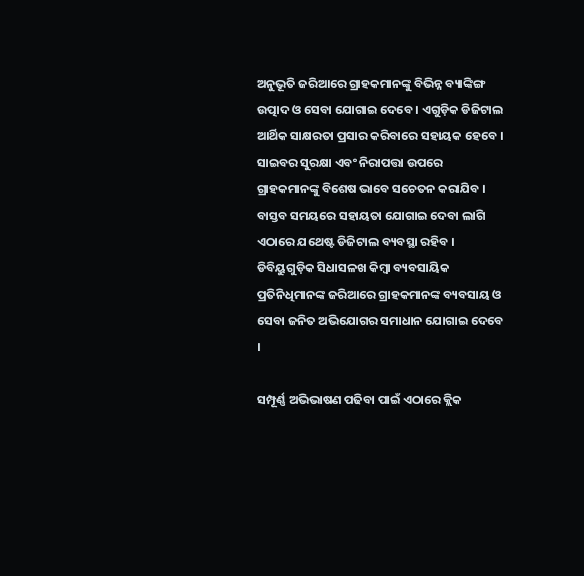ଅନୁଭୂତି ଜରିଆରେ ଗ୍ରାହକମାନଙ୍କୁ ବିଭିନ୍ନ ବ୍ୟାଙ୍କିଙ୍ଗ ଉତ୍ପାଦ ଓ ସେବା ଯୋଗାଇ ଦେବେ । ଏଗୁଡ଼ିକ ଡିଜିଟାଲ ଆର୍ଥିକ ସାକ୍ଷରତା ପ୍ରସାର କରିବାରେ ସହାୟକ ହେବେ । ସାଇବର ସୁରକ୍ଷା ଏବଂ ନିରାପତ୍ତା ଉପରେ ଗ୍ରାହକମାନଙ୍କୁ ବିଶେଷ ଭାବେ ସଚେତନ କରାଯିବ । ବାସ୍ତବ ସମୟରେ ସହାୟତା ଯୋଗାଇ ଦେବା ଲାଗି ଏଠାରେ ଯଥେଷ୍ଟ ଡିଜିଟାଲ ବ୍ୟବସ୍ଥା ରହିବ । ଡିବିୟୁଗୁଡ଼ିକ ସିଧାସଳଖ କିମ୍ବା ବ୍ୟବସାୟିକ ପ୍ରତିନିଧିମାନଙ୍କ ଜରିଆରେ ଗ୍ରାହକମାନଙ୍କ ବ୍ୟବସାୟ ଓ ସେବା ଜନିତ ଅଭିଯୋଗର ସମାଧାନ ଯୋଗାଇ ଦେବେ ।

ସମ୍ପୂର୍ଣ୍ଣ ଅଭିଭାଷଣ ପଢିବା ପାଇଁ ଏଠାରେ କ୍ଲିକ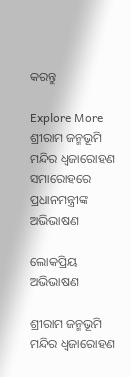କରନ୍ତୁ

Explore More
ଶ୍ରୀରାମ ଜନ୍ମଭୂମି ମନ୍ଦିର ଧ୍ଵଜାରୋହଣ ସମାରୋହରେ ପ୍ରଧାନମନ୍ତ୍ରୀଙ୍କ ଅଭିଭାଷଣ

ଲୋକପ୍ରିୟ ଅଭିଭାଷଣ

ଶ୍ରୀରାମ ଜନ୍ମଭୂମି ମନ୍ଦିର ଧ୍ଵଜାରୋହଣ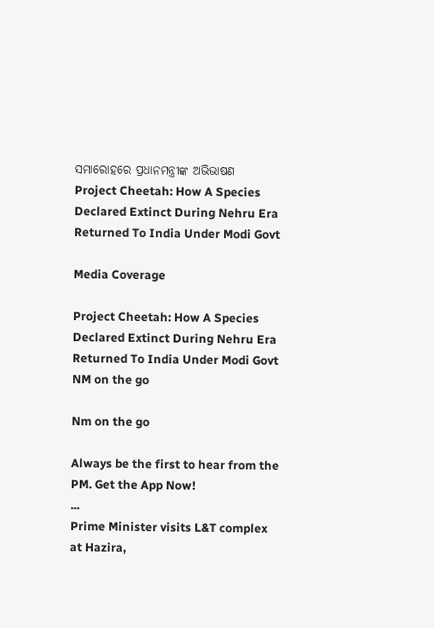ସମାରୋହରେ ପ୍ରଧାନମନ୍ତ୍ରୀଙ୍କ ଅଭିଭାଷଣ
Project Cheetah: How A Species Declared Extinct During Nehru Era Returned To India Under Modi Govt

Media Coverage

Project Cheetah: How A Species Declared Extinct During Nehru Era Returned To India Under Modi Govt
NM on the go

Nm on the go

Always be the first to hear from the PM. Get the App Now!
...
Prime Minister visits L&T complex at Hazira,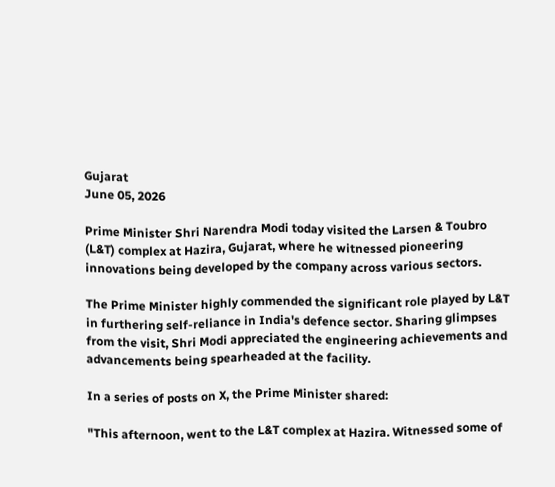Gujarat
June 05, 2026

Prime Minister Shri Narendra Modi today visited the Larsen & Toubro (L&T) complex at Hazira, Gujarat, where he witnessed pioneering innovations being developed by the company across various sectors.

The Prime Minister highly commended the significant role played by L&T in furthering self-reliance in India's defence sector. Sharing glimpses from the visit, Shri Modi appreciated the engineering achievements and advancements being spearheaded at the facility.

In a series of posts on X, the Prime Minister shared:

"This afternoon, went to the L&T complex at Hazira. Witnessed some of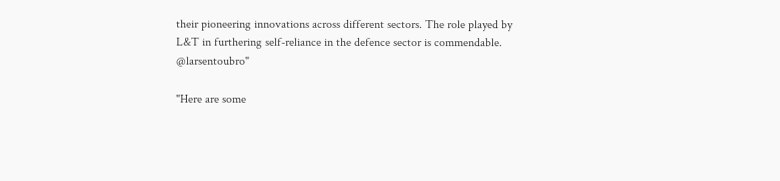their pioneering innovations across different sectors. The role played by L&T in furthering self-reliance in the defence sector is commendable.
@larsentoubro"

"Here are some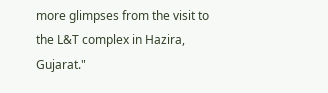more glimpses from the visit to the L&T complex in Hazira, Gujarat."